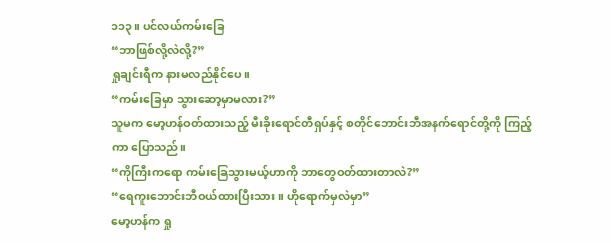၁၁၃။ ပင်လယ်ကမ်းခြေ
“ဘာဖြစ်လို့လဲလို့?”
ရှုချင်းရီက နားမလည်နိုင်ပေ။
“ကမ်းခြေမှာ သွားဆော့မှာမလား?”
သူမက မော့ဟန်ဝတ်ထားသည့် မီးခိုးရောင်တီရှပ်နှင့် စတိုင်ဘောင်းဘီအနက်ရောင်တို့ကို ကြည့်ကာ ပြောသည်။
“ကိုကြီးကရော ကမ်းခြေသွားမယ့်ဟာကို ဘာတွေဝတ်ထားတာလဲ?”
“ရေကူးဘောင်းဘီဝယ်ထားပြီးသား။ ဟိုရောက်မှလဲမှာ”
မော့ဟန်က ရှု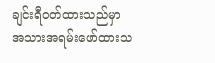ချင်းရီဝတ်ထားသည်မှာ အသားအရမ်းဖော်ထားသ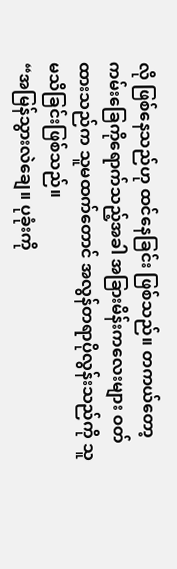လို ဖြစ်နေသည်ဟု ထင်နေခြင်း ဖြစ်သည်။ တကယ်တော့ ကမ်းခြေကိုရောက်သည့်အခါ အခြားမိန်းကလေးများ ဝတ်ထားသည်က သူမထက်တောင် အလွန်တရာပိုလွန်းသည်ကို သူမသိခြင်းဖြစ်သည်။
“အမြန်သွားလဲချေ။ ပုခုံးကို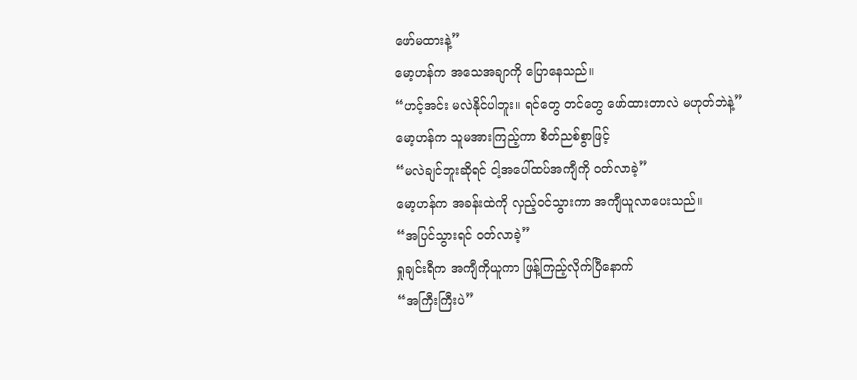ဖော်မထားနဲ့”
မော့ဟန်က အသေအချာကို ပြောနေသည်။
“ဟင့်အင်း မလဲနိုင်ပါဘူး။ ရင်တွေ တင်တွေ ဖော်ထားတာလဲ မဟုတ်ဘဲနဲ့”
မော့ဟန်က သူမအားကြည့်ကာ စိတ်ညစ်စွာဖြင့်
“မလဲချင်ဘူးဆိုရင် ငါ့အပေါ်ထပ်အကျီကို ဝတ်လာခဲ့”
မော့ဟန်က အခန်းထဲကို လှည့်ဝင်သွားကာ အကျီယူလာပေးသည်။
“အပြင်သွားရင် ဝတ်လာခဲ့”
ရှုချင်းရီက အကျီကိုယူကာ ဖြန့်ကြည့်လိုက်ပြီနောက်
“အကြီးကြီးပဲ”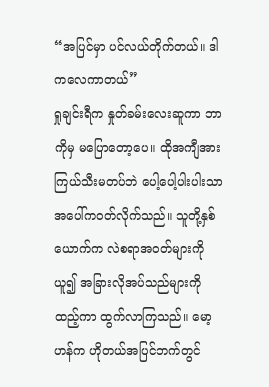“အပြင်မှာ ပင်လယ်တိုက်တယ်။ ဒါကလေကာတယ်”
ရှုချင်းရီက နှုတ်ခမ်းလေးဆူကာ ဘာကိုမှ မပြောတော့ပေ။ ထိုအကျီအား ကြယ်သီးမတပ်ဘဲ ပေါ့ပေါ့ပါးပါးသာ အပေါ်ကဝတ်လိုက်သည်။ သူတို့နှစ်ယောက်က လဲစရာအဝတ်များကိုယူ၍ အခြားလိုအပ်သည်များကိုထည့်ကာ ထွက်လာကြသည်။ မော့ဟန်က ဟိုတယ်အပြင်ဘက်တွင်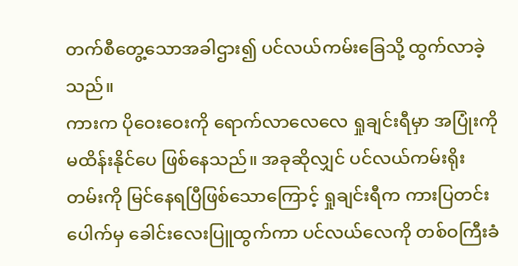တက်စီတွေ့သောအခါဌား၍ ပင်လယ်ကမ်းခြေသို့ ထွက်လာခဲ့သည်။
ကားက ပိုဝေးဝေးကို ရောက်လာလေလေ ရှုချင်းရီမှာ အပြုံးကို မထိန်းနိုင်ပေ ဖြစ်နေသည်။ အခုဆိုလျှင် ပင်လယ်ကမ်းရိုးတမ်းကို မြင်နေရပြီဖြစ်သောကြောင့် ရှုချင်းရီက ကားပြတင်းပေါက်မှ ခေါင်းလေးပြူထွက်ကာ ပင်လယ်လေကို တစ်ဝကြီးခံ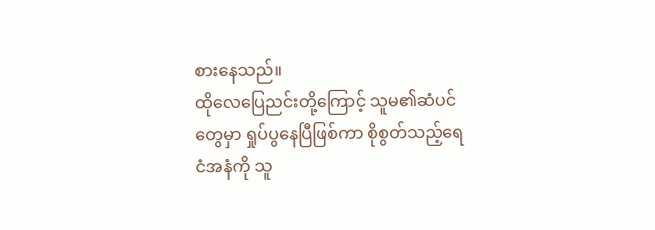စားနေသည်။
ထိုလေပြေညင်းတို့ကြောင့် သူမ၏ဆံပင်တွေမှာ ရှုပ်ပွနေပြီဖြစ်ကာ စိုစွတ်သည့်ရေငံအနံကို သူ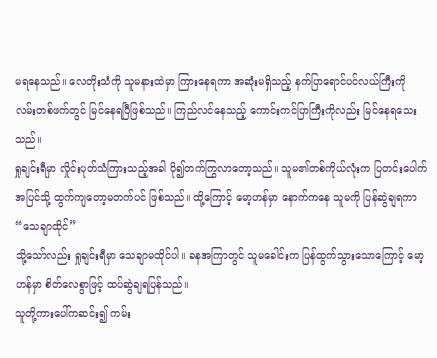မရနေသည်။ လေတိုးသံကို သူမနားထဲမှာ ကြားနေရကာ အဆုံးမရှိသည့် နက်ပြာရောင်ပင်လယ်ကြီးကို လမ်းတစ်ဖက်တွင် မြင်နေရပြီဖြစ်သည်။ ကြည်လင်နေသည့် ကောင်းကင်ပြာကြီးကိုလည်း မြင်နေရသေးသည်။
ရှုချင်းရီမှာ လှိုင်းပုတ်သံကြားသည့်အခါ ပို၍တက်ကြွလာတော့သည်။ သူမ၏တစ်ကိုယ်လုံးက ပြတင်းပေါက်အပြင်သို့ ထွက်ကျတော့မတက်ပင် ဖြစ်သည်။ ထို့ကြောင့် မော့ဟန်မှာ နောက်ကနေ သူမကို ပြန်ဆွဲချရကာ
“သေချာထိုင်”
သို့သော်လည်း ရှုချင်းရီမှာ သေချာမထိုင်ပါ။ ခနအကြာတွင် သူမခေါင်းက ပြန်ထွက်သွားသောကြောင့် မော့ဟန်မှာ စိတ်လေစွာဖြင့် ထပ်ဆွဲချရပြန်သည်။
သူတို့ကားပေါ်ကဆင်း၍ ကမ်း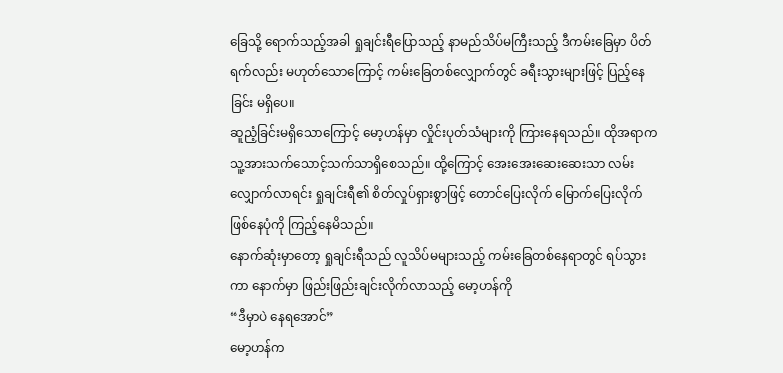ခြေသို့ ရောက်သည့်အခါ ရှုချင်းရီပြောသည့် နာမည်သိပ်မကြီးသည့် ဒီကမ်းခြေမှာ ပိတ်ရက်လည်း မဟုတ်သောကြောင့် ကမ်းခြေတစ်လျှောက်တွင် ခရီးသွားများဖြင့် ပြည့်နေခြင်း မရှိပေ။
ဆူညံ့ခြင်းမရှိသောကြောင့် မော့ဟန်မှာ လှိုင်းပုတ်သံများကို ကြားနေရသည်။ ထိုအရာက သူ့အားသက်သောင့်သက်သာရှိစေသည်။ ထို့ကြောင့် အေးအေးဆေးဆေးသာ လမ်းလျှောက်လာရင်း ရှုချင်းရီ၏ စိတ်လှုပ်ရှားစွာဖြင့် တောင်ပြေးလိုက် မြောက်ပြေးလိုက် ဖြစ်နေပုံကို ကြည့်နေမိသည်။
နောက်ဆုံးမှာတော့ ရှုချင်းရီသည် လူသိပ်မများသည့် ကမ်းခြေတစ်နေရာတွင် ရပ်သွားကာ နောက်မှာ ဖြည်းဖြည်းချင်းလိုက်လာသည့် မော့ဟန်ကို
“ဒီမှာပဲ နေရအောင်”
မော့ဟန်က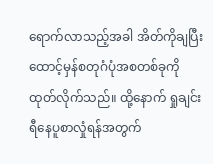ရောက်လာသည့်အခါ အိတ်ကိုချပြီး ထောင့်မှန်စတုဂံပုံအစတစ်ခုကို ထုတ်လိုက်သည်။ ထို့နောက် ရှုချင်းရီနေပူစာလှုံရန်အတွက်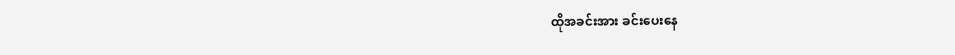ထိုအခင်းအား ခင်းပေးနေ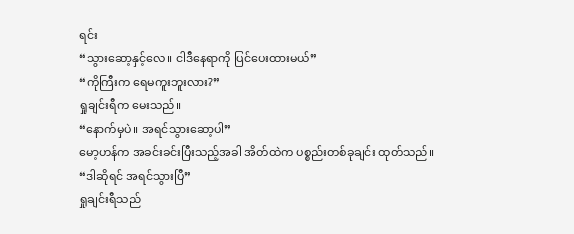ရင်း
“သွားဆော့နှင့်လေ။ ငါဒီနေရာကို ပြင်ပေးထားမယ်”
“ကိုကြီးက ရေမကူးဘူးလား?”
ရှုချင်းရီက မေးသည်။
“နောက်မှပဲ။ အရင်သွားဆော့ပါ”
မော့ဟန်က အခင်းခင်းပြီးသည့်အခါ အိတ်ထဲက ပစ္စည်းတစ်ခုချင်း ထုတ်သည်။
“ဒါဆိုရင် အရင်သွားပြီ”
ရှုချင်းရီသည်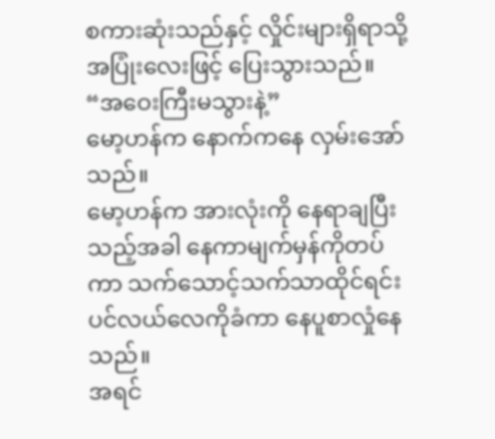စကားဆုံးသည်နှင့် လှိုင်းများရှိရာသို့ အပြုံးလေးဖြင့် ပြေးသွားသည်။
“အဝေးကြီးမသွားနဲ့”
မော့ဟန်က နောက်ကနေ လှမ်းအော်သည်။
မော့ဟန်က အားလုံးကို နေရာချပြီးသည့်အခါ နေကာမျက်မှန်ကိုတပ်ကာ သက်သောင့်သက်သာထိုင်ရင်း ပင်လယ်လေကိုခံကာ နေပူစာလှုံနေသည်။
အရင်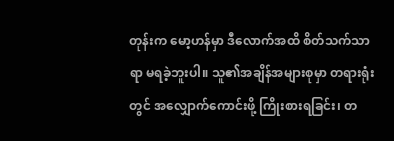တုန်းက မော့ဟန်မှာ ဒီလောက်အထိ စိတ်သက်သာရာ မရခဲ့ဘူးပါ။ သူ၏အချိန်အများစုမှာ တရားရုံးတွင် အလျှောက်ကောင်းဖို့ ကြိုးစားရခြင်း၊ တ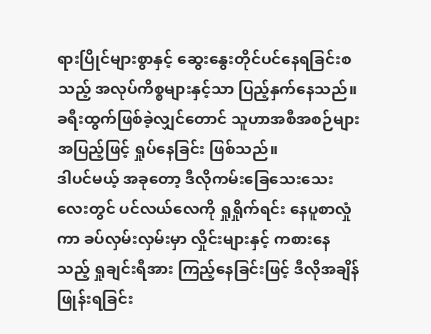ရားပြိုင်များစွာနှင့် ဆွေးနွေးတိုင်ပင်နေရခြင်းစသည့် အလုပ်ကိစ္စများနှင့်သာ ပြည့်နှက်နေသည်။ ခရီးထွက်ဖြစ်ခဲ့လျှင်တောင် သူဟာအစီအစဉ်များအပြည့်ဖြင့် ရှုပ်နေခြင်း ဖြစ်သည်။
ဒါပင်မယ့် အခုတော့ ဒီလိုကမ်းခြေသေးသေးလေးတွင် ပင်လယ်လေကို ရှုရှိုက်ရင်း နေပူစာလှုံကာ ခပ်လှမ်းလှမ်းမှာ လှိုင်းများနှင့် ကစားနေသည့် ရှုချင်းရီအား ကြည့်နေခြင်းဖြင့် ဒီလိုအချိန်ဖြုန်းရခြင်း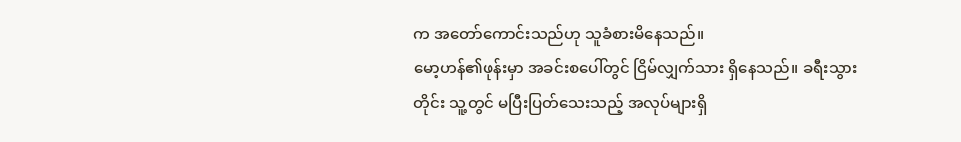က အတော်ကောင်းသည်ဟု သူခံစားမိနေသည်။
မော့ဟန်၏ဖုန်းမှာ အခင်းစပေါ်တွင် ငြိမ်လျှက်သား ရှိနေသည်။ ခရီးသွားတိုင်း သူ့တွင် မပြီးပြတ်သေးသည့် အလုပ်များရှိ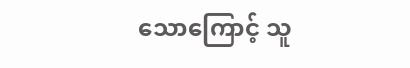သောကြောင့် သူ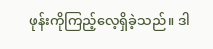ဖုန်းကိုကြည့်လေ့ရှိခဲ့သည်။ ဒါ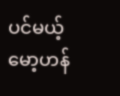ပင်မယ့် မော့ဟန်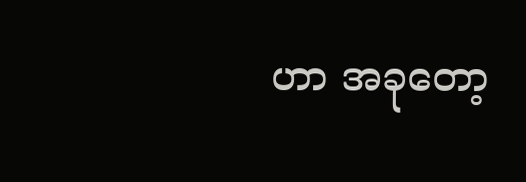ဟာ အခုတော့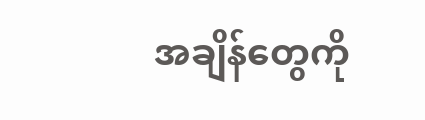အချိန်တွေကို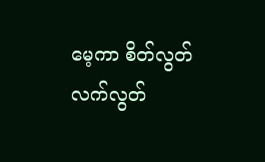မေ့ကာ စိတ်လွတ်လက်လွတ်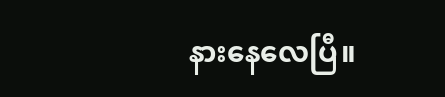နားနေလေပြီ။